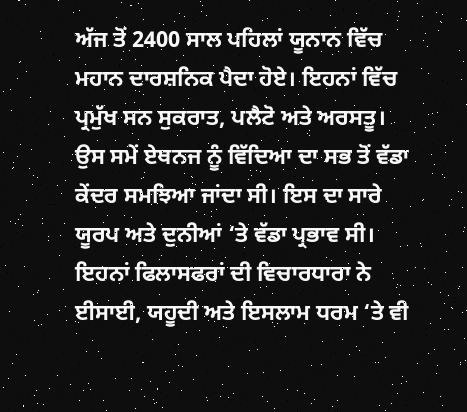ਅੱਜ ਤੋਂ 2400 ਸਾਲ ਪਹਿਲਾਂ ਯੂਨਾਨ ਵਿੱਚ ਮਹਾਨ ਦਾਰਸ਼ਨਿਕ ਪੈਦਾ ਹੋਏ। ਇਹਨਾਂ ਵਿੱਚ ਪ੍ਰਮੁੱਖ ਸਨ ਸੁਕਰਾਤ, ਪਲੈਟੋ ਅਤੇ ਅਰਸਤੂ। ਉਸ ਸਮੇਂ ਏਥਨਜ ਨੂੰ ਵਿੱਦਿਆ ਦਾ ਸਭ ਤੋਂ ਵੱਡਾ ਕੇਂਦਰ ਸਮਝਿਆ ਜਾਂਦਾ ਸੀ। ਇਸ ਦਾ ਸਾਰੇ ਯੂਰਪ ਅਤੇ ਦੁਨੀਆਂ ‘ਤੇ ਵੱਡਾ ਪ੍ਰਭਾਵ ਸੀ। ਇਹਨਾਂ ਫਿਲਾਸਫਰਾਂ ਦੀ ਵਿਚਾਰਧਾਰਾ ਨੇ ਈਸਾਈ, ਯਹੂਦੀ ਅਤੇ ਇਸਲਾਮ ਧਰਮ ‘ਤੇ ਵੀ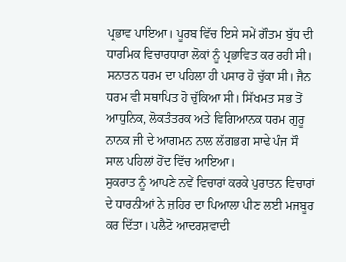ਪ੍ਰਭਾਵ ਪਾਇਆ। ਪੂਰਬ ਵਿੱਚ ਇਸੇ ਸਮੇਂ ਗੌਤਮ ਬੁੱਧ ਦੀ ਧਾਰਮਿਕ ਵਿਚਾਰਧਾਰਾ ਲੋਕਾਂ ਨੂੰ ਪ੍ਰਭਾਵਿਤ ਕਰ ਰਹੀ ਸੀ। ਸਨਾਤਨ ਧਰਮ ਦਾ ਪਹਿਲਾ ਹੀ ਪਸਾਰ ਹੋ ਚੁੱਕਾ ਸੀ। ਜੈਨ ਧਰਮ ਵੀ ਸਥਾਪਿਤ ਹੋ ਚੁੱਕਿਆ ਸੀ। ਸਿੱਖਮਤ ਸਭ ਤੋਂ ਆਧੁਨਿਕ, ਲੋਕਤੰਤਰਕ ਅਤੇ ਵਿਗਿਆਨਕ ਧਰਮ ਗੁਰੂ ਨਾਨਕ ਜੀ ਦੇ ਆਗਮਨ ਨਾਲ ਲੱਗਭਗ ਸਾਢੇ ਪੰਜ ਸੌ ਸਾਲ ਪਹਿਲਾਂ ਹੋਂਦ ਵਿੱਚ ਆਇਆ।
ਸੁਕਰਾਤ ਨੂੰ ਆਪਣੇ ਨਵੇਂ ਵਿਚਾਰਾਂ ਕਰਕੇ ਪੁਰਾਤਨ ਵਿਚਾਰਾਂ ਦੇ ਧਾਰਨੀਆਂ ਨੇ ਜ਼ਹਿਰ ਦਾ ਪਿਆਲਾ ਪੀਣ ਲਈ ਮਜਬੂਰ ਕਰ ਦਿੱਤਾ। ਪਲੈਟੋ ਆਦਰਸ਼ਵਾਦੀ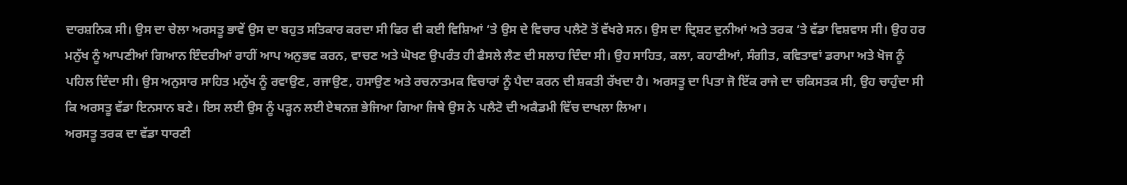ਦਾਰਸ਼ਨਿਕ ਸੀ। ਉਸ ਦਾ ਚੇਲਾ ਅਰਸਤੂ ਭਾਵੇਂ ਉਸ ਦਾ ਬਹੁਤ ਸਤਿਕਾਰ ਕਰਦਾ ਸੀ ਫਿਰ ਵੀ ਕਈ ਵਿਸ਼ਿਆਂ ‘ਤੇ ਉਸ ਦੇ ਵਿਚਾਰ ਪਲੈਟੋ ਤੋਂ ਵੱਖਰੇ ਸਨ। ਉਸ ਦਾ ਦ੍ਰਿਸ਼ਟ ਦੁਨੀਆਂ ਅਤੇ ਤਰਕ ‘ਤੇ ਵੱਡਾ ਵਿਸ਼ਵਾਸ ਸੀ। ਉਹ ਹਰ ਮਨੁੱਖ ਨੂੰ ਆਪਣੀਆਂ ਗਿਆਨ ਇੰਦਰੀਆਂ ਰਾਹੀਂ ਆਪ ਅਨੁਭਵ ਕਰਨ, ਵਾਚਣ ਅਤੇ ਘੋਖਣ ਉਪਰੰਤ ਹੀ ਫੈਸਲੇ ਲੈਣ ਦੀ ਸਲਾਹ ਦਿੰਦਾ ਸੀ। ਉਹ ਸਾਹਿਤ, ਕਲਾ, ਕਹਾਣੀਆਂ, ਸੰਗੀਤ, ਕਵਿਤਾਵਾਂ ਡਰਾਮਾ ਅਤੇ ਖੋਜ ਨੂੰ ਪਹਿਲ ਦਿੰਦਾ ਸੀ। ਉਸ ਅਨੁਸਾਰ ਸਾਹਿਤ ਮਨੁੱਖ ਨੂੰ ਰਵਾਉਣ, ਰਜਾਉਣ, ਹਸਾਉਣ ਅਤੇ ਰਚਨਾਤਮਕ ਵਿਚਾਰਾਂ ਨੂੰ ਪੈਦਾ ਕਰਨ ਦੀ ਸ਼ਕਤੀ ਰੱਖਦਾ ਹੈ। ਅਰਸਤੂ ਦਾ ਪਿਤਾ ਜੋ ਇੱਕ ਰਾਜੇ ਦਾ ਚਕਿਸਤਕ ਸੀ, ਉਹ ਚਾਹੁੰਦਾ ਸੀ ਕਿ ਅਰਸਤੂ ਵੱਡਾ ਇਨਸਾਨ ਬਣੇ। ਇਸ ਲਈ ਉਸ ਨੂੰ ਪੜ੍ਹਨ ਲਈ ਏਥਨਜ਼ ਭੇਜਿਆ ਗਿਆ ਜਿਥੇ ਉਸ ਨੇ ਪਲੈਟੋ ਦੀ ਅਕੈਡਮੀ ਵਿੱਚ ਦਾਖਲਾ ਲਿਆ।
ਅਰਸਤੂ ਤਰਕ ਦਾ ਵੱਡਾ ਧਾਰਣੀ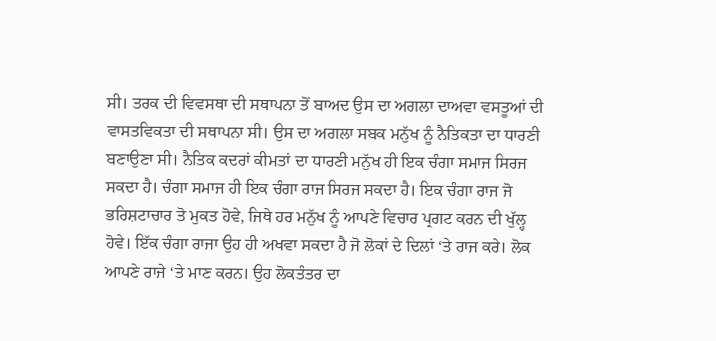ਸੀ। ਤਰਕ ਦੀ ਵਿਵਸਥਾ ਦੀ ਸਥਾਪਨਾ ਤੋਂ ਬਾਅਦ ਉਸ ਦਾ ਅਗਲਾ ਦਾਅਵਾ ਵਸਤੂਆਂ ਦੀ ਵਾਸਤਵਿਕਤਾ ਦੀ ਸਥਾਪਨਾ ਸੀ। ਉਸ ਦਾ ਅਗਲਾ ਸਬਕ ਮਨੁੱਖ ਨੂੰ ਨੈਤਿਕਤਾ ਦਾ ਧਾਰਣੀ ਬਣਾਉਣਾ ਸੀ। ਨੈਤਿਕ ਕਦਰਾਂ ਕੀਮਤਾਂ ਦਾ ਧਾਰਣੀ ਮਨੁੱਖ ਹੀ ਇਕ ਚੰਗਾ ਸਮਾਜ ਸਿਰਜ ਸਕਦਾ ਹੈ। ਚੰਗਾ ਸਮਾਜ ਹੀ ਇਕ ਚੰਗਾ ਰਾਜ ਸਿਰਜ ਸਕਦਾ ਹੈ। ਇਕ ਚੰਗਾ ਰਾਜ ਜੋ ਭਰਿਸ਼ਟਾਚਾਰ ਤੋ ਮੁਕਤ ਹੋਵੇ, ਜਿਥੇ ਹਰ ਮਨੁੱਖ ਨੂੰ ਆਪਣੇ ਵਿਚਾਰ ਪ੍ਰਗਟ ਕਰਨ ਦੀ ਖੁੱਲ੍ਹ ਹੋਵੇ। ਇੱਕ ਚੰਗਾ ਰਾਜਾ ਉਹ ਹੀ ਅਖਵਾ ਸਕਦਾ ਹੈ ਜੋ ਲੋਕਾਂ ਦੇ ਦਿਲਾਂ ‘ਤੇ ਰਾਜ ਕਰੇ। ਲੋਕ ਆਪਣੇ ਰਾਜੇ ‘ਤੇ ਮਾਣ ਕਰਨ। ਉਹ ਲੋਕਤੰਤਰ ਦਾ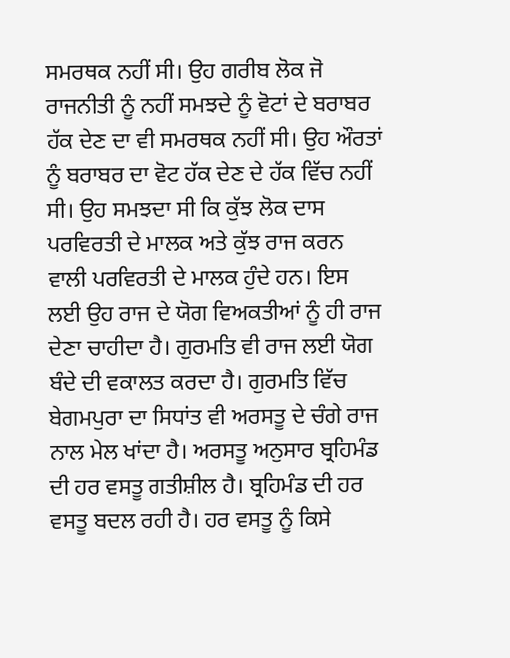ਸਮਰਥਕ ਨਹੀਂ ਸੀ। ਉਹ ਗਰੀਬ ਲੋਕ ਜੋ ਰਾਜਨੀਤੀ ਨੂੰ ਨਹੀਂ ਸਮਝਦੇ ਨੂੰ ਵੋਟਾਂ ਦੇ ਬਰਾਬਰ ਹੱਕ ਦੇਣ ਦਾ ਵੀ ਸਮਰਥਕ ਨਹੀਂ ਸੀ। ਉਹ ਔਰਤਾਂ ਨੂੰ ਬਰਾਬਰ ਦਾ ਵੋਟ ਹੱਕ ਦੇਣ ਦੇ ਹੱਕ ਵਿੱਚ ਨਹੀਂ ਸੀ। ਉਹ ਸਮਝਦਾ ਸੀ ਕਿ ਕੁੱਝ ਲੋਕ ਦਾਸ ਪਰਵਿਰਤੀ ਦੇ ਮਾਲਕ ਅਤੇ ਕੁੱਝ ਰਾਜ ਕਰਨ ਵਾਲੀ ਪਰਵਿਰਤੀ ਦੇ ਮਾਲਕ ਹੁੰਦੇ ਹਨ। ਇਸ ਲਈ ਉਹ ਰਾਜ ਦੇ ਯੋਗ ਵਿਅਕਤੀਆਂ ਨੂੰ ਹੀ ਰਾਜ ਦੇਣਾ ਚਾਹੀਦਾ ਹੈ। ਗੁਰਮਤਿ ਵੀ ਰਾਜ ਲਈ ਯੋਗ ਬੰਦੇ ਦੀ ਵਕਾਲਤ ਕਰਦਾ ਹੈ। ਗੁਰਮਤਿ ਵਿੱਚ ਬੇਗਮਪੁਰਾ ਦਾ ਸਿਧਾਂਤ ਵੀ ਅਰਸਤੂ ਦੇ ਚੰਗੇ ਰਾਜ ਨਾਲ ਮੇਲ ਖਾਂਦਾ ਹੈ। ਅਰਸਤੂ ਅਨੁਸਾਰ ਬ੍ਰਹਿਮੰਡ ਦੀ ਹਰ ਵਸਤੂ ਗਤੀਸ਼ੀਲ ਹੈ। ਬ੍ਰਹਿਮੰਡ ਦੀ ਹਰ ਵਸਤੂ ਬਦਲ ਰਹੀ ਹੈ। ਹਰ ਵਸਤੂ ਨੂੰ ਕਿਸੇ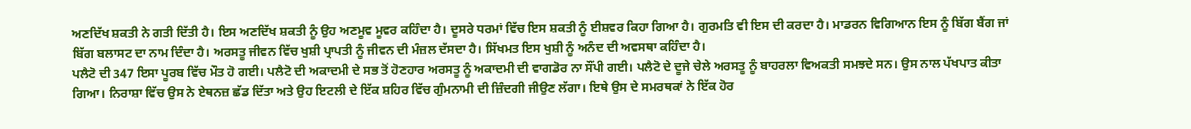ਅਣਦਿੱਖ ਸ਼ਕਤੀ ਨੇ ਗਤੀ ਦਿੱਤੀ ਹੈ। ਇਸ ਅਣਦਿੱਖ ਸ਼ਕਤੀ ਨੂੰ ਉਹ ਅਣਮੂਵ ਮੂਵਰ ਕਹਿੰਦਾ ਹੈ। ਦੂਸਰੇ ਧਰਮਾਂ ਵਿੱਚ ਇਸ ਸ਼ਕਤੀ ਨੂੰ ਈਸ਼ਵਰ ਕਿਹਾ ਗਿਆ ਹੈ। ਗੁਰਮਤਿ ਵੀ ਇਸ ਦੀ ਕਰਦਾ ਹੈ। ਮਾਡਰਨ ਵਿਗਿਆਨ ਇਸ ਨੂੰ ਬਿੱਗ ਬੈਂਗ ਜਾਂ ਬਿੱਗ ਬਲਾਸਟ ਦਾ ਨਾਮ ਦਿੰਦਾ ਹੈ। ਅਰਸਤੂ ਜੀਵਨ ਵਿੱਚ ਖੁਸ਼ੀ ਪ੍ਰਾਪਤੀ ਨੂੰ ਜੀਵਨ ਦੀ ਮੰਜ਼ਲ ਦੱਸਦਾ ਹੈ। ਸਿੱਖਮਤ ਇਸ ਖੁਸ਼ੀ ਨੂੰ ਅਨੰਦ ਦੀ ਅਵਸਥਾ ਕਹਿੰਦਾ ਹੈ।
ਪਲੈਟੋ ਦੀ 347 ਇਸਾ ਪੂਰਬ ਵਿੱਚ ਮੌਤ ਹੋ ਗਈ। ਪਲੈਟੋ ਦੀ ਅਕਾਦਮੀ ਦੇ ਸਭ ਤੋਂ ਹੋਣਹਾਰ ਅਰਸਤੂ ਨੂੰ ਅਕਾਦਮੀ ਦੀ ਵਾਗਡੋਰ ਨਾ ਸੌਂਪੀ ਗਈ। ਪਲੈਟੋ ਦੇ ਦੂਜੇ ਚੇਲੇ ਅਰਸਤੂ ਨੂੰ ਬਾਹਰਲਾ ਵਿਅਕਤੀ ਸਮਝਦੇ ਸਨ। ਉਸ ਨਾਲ ਪੱਖਪਾਤ ਕੀਤਾ ਗਿਆ। ਨਿਰਾਸ਼ਾ ਵਿੱਚ ਉਸ ਨੇ ਏਥਨਜ਼ ਛੱਡ ਦਿੱਤਾ ਅਤੇ ਉਹ ਇਟਲੀ ਦੇ ਇੱਕ ਸ਼ਹਿਰ ਵਿੱਚ ਗੁੰਮਨਾਮੀ ਦੀ ਜ਼ਿੰਦਗੀ ਜੀਉਣ ਲੱਗਾ। ਇਥੇ ਉਸ ਦੇ ਸਮਰਥਕਾਂ ਨੇ ਇੱਕ ਹੋਰ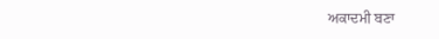ਅਕਾਦਮੀ ਬਣਾ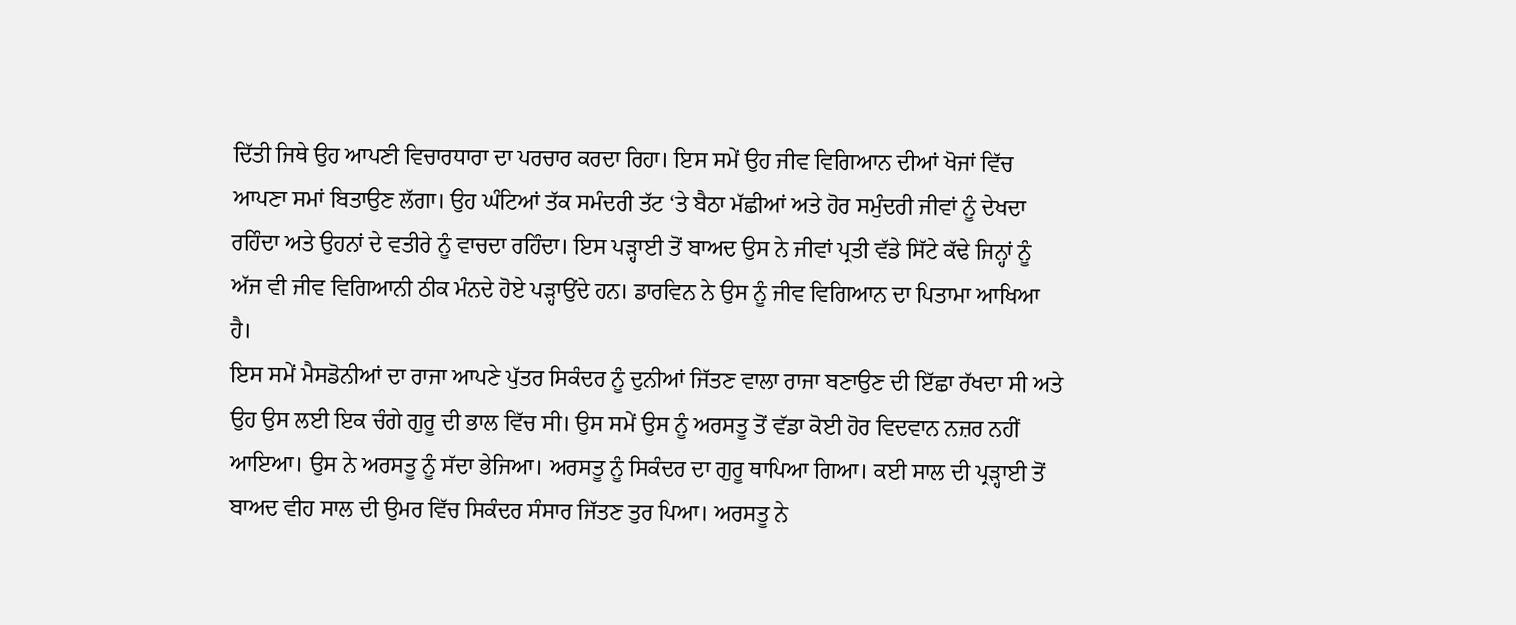ਦਿੱਤੀ ਜਿਥੇ ਉਹ ਆਪਣੀ ਵਿਚਾਰਧਾਰਾ ਦਾ ਪਰਚਾਰ ਕਰਦਾ ਰਿਹਾ। ਇਸ ਸਮੇਂ ਉਹ ਜੀਵ ਵਿਗਿਆਨ ਦੀਆਂ ਖੋਜਾਂ ਵਿੱਚ ਆਪਣਾ ਸਮਾਂ ਬਿਤਾਉਣ ਲੱਗਾ। ਉਹ ਘੰਟਿਆਂ ਤੱਕ ਸਮੰਦਰੀ ਤੱਟ ‘ਤੇ ਬੈਠਾ ਮੱਛੀਆਂ ਅਤੇ ਹੋਰ ਸਮੁੰਦਰੀ ਜੀਵਾਂ ਨੂੰ ਦੇਖਦਾ ਰਹਿੰਦਾ ਅਤੇ ਉਹਨਾਂ ਦੇ ਵਤੀਰੇ ਨੂੰ ਵਾਚਦਾ ਰਹਿੰਦਾ। ਇਸ ਪੜ੍ਹਾਈ ਤੋਂ ਬਾਅਦ ਉਸ ਨੇ ਜੀਵਾਂ ਪ੍ਰਤੀ ਵੱਡੇ ਸਿੱਟੇ ਕੱਢੇ ਜਿਨ੍ਹਾਂ ਨੂੰ ਅੱਜ ਵੀ ਜੀਵ ਵਿਗਿਆਨੀ ਠੀਕ ਮੰਨਦੇ ਹੋਏ ਪੜ੍ਹਾਉਂਦੇ ਹਨ। ਡਾਰਵਿਨ ਨੇ ਉਸ ਨੂੰ ਜੀਵ ਵਿਗਿਆਨ ਦਾ ਪਿਤਾਮਾ ਆਖਿਆ ਹੈ।
ਇਸ ਸਮੇਂ ਮੈਸਡੋਨੀਆਂ ਦਾ ਰਾਜਾ ਆਪਣੇ ਪੁੱਤਰ ਸਿਕੰਦਰ ਨੂੰ ਦੁਨੀਆਂ ਜਿੱਤਣ ਵਾਲਾ ਰਾਜਾ ਬਣਾਉਣ ਦੀ ਇੱਛਾ ਰੱਖਦਾ ਸੀ ਅਤੇ ਉਹ ਉਸ ਲਈ ਇਕ ਚੰਗੇ ਗੁਰੂ ਦੀ ਭਾਲ ਵਿੱਚ ਸੀ। ਉਸ ਸਮੇਂ ਉਸ ਨੂੰ ਅਰਸਤੂ ਤੋਂ ਵੱਡਾ ਕੋਈ ਹੋਰ ਵਿਦਵਾਨ ਨਜ਼ਰ ਨਹੀਂ ਆਇਆ। ਉਸ ਨੇ ਅਰਸਤੂ ਨੂੰ ਸੱਦਾ ਭੇਜਿਆ। ਅਰਸਤੂ ਨੂੰ ਸਿਕੰਦਰ ਦਾ ਗੁਰੂ ਥਾਪਿਆ ਗਿਆ। ਕਈ ਸਾਲ ਦੀ ਪ੍ਰੜ੍ਹਾਈ ਤੋਂ ਬਾਅਦ ਵੀਹ ਸਾਲ ਦੀ ਉਮਰ ਵਿੱਚ ਸਿਕੰਦਰ ਸੰਸਾਰ ਜਿੱਤਣ ਤੁਰ ਪਿਆ। ਅਰਸਤੂ ਨੇ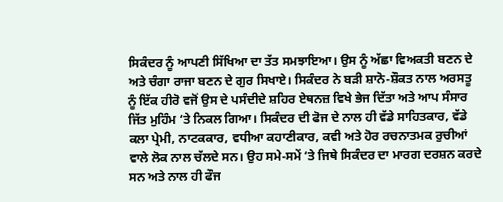ਸਿਕੰਦਰ ਨੂੰ ਆਪਣੀ ਸਿੱਖਿਆ ਦਾ ਤੱਤ ਸਮਝਾਇਆ। ਉਸ ਨੂੰ ਅੱਛਾ ਵਿਅਕਤੀ ਬਣਨ ਦੇ ਅਤੇ ਚੰਗਾ ਰਾਜਾ ਬਣਨ ਦੇ ਗੁਰ ਸਿਖਾਏ। ਸਿਕੰਦਰ ਨੇ ਬੜੀ ਸ਼ਾਨੋ-ਸ਼ੌਕਤ ਨਾਲ ਅਰਸਤੂ ਨੂੰ ਇੱਕ ਹੀਰੋ ਵਜੋਂ ਉਸ ਦੇ ਪਸੰਦੀਦੇ ਸ਼ਹਿਰ ਏਥਨਜ਼ ਵਿਖੇ ਭੇਜ ਦਿੱਤਾ ਅਤੇ ਆਪ ਸੰਸਾਰ ਜਿੱਤ ਮੁਹਿੰਮ ‘ਤੇ ਨਿਕਲ ਗਿਆ। ਸਿਕੰਦਰ ਦੀ ਫੋਜ ਦੇ ਨਾਲ ਹੀ ਵੱਡੇ ਸਾਹਿਤਕਾਰ, ਵੱਡੇ ਕਲਾ ਪ੍ਰੇਮੀ, ਨਾਟਕਕਾਰ, ਵਧੀਆ ਕਹਾਣੀਕਾਰ, ਕਵੀ ਅਤੇ ਹੋਰ ਰਚਨਾਤਮਕ ਰੁਚੀਆਂ ਵਾਲੇ ਲੋਕ ਨਾਲ ਚੱਲਦੇ ਸਨ। ਉਹ ਸਮੇ-ਸਮੇਂ ‘ਤੇ ਜਿਥੇ ਸਿਕੰਦਰ ਦਾ ਮਾਰਗ ਦਰਸ਼ਨ ਕਰਦੇ ਸਨ ਅਤੇ ਨਾਲ ਹੀ ਫੌਜ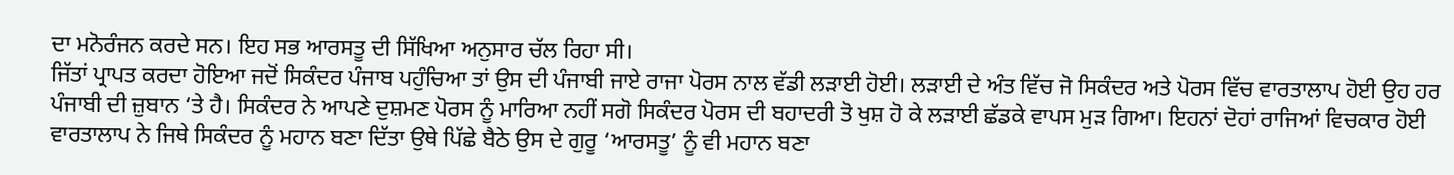ਦਾ ਮਨੋਰੰਜਨ ਕਰਦੇ ਸਨ। ਇਹ ਸਭ ਆਰਸਤੂ ਦੀ ਸਿੱਖਿਆ ਅਨੁਸਾਰ ਚੱਲ ਰਿਹਾ ਸੀ।
ਜਿੱਤਾਂ ਪ੍ਰਾਪਤ ਕਰਦਾ ਹੋਇਆ ਜਦੋਂ ਸਿਕੰਦਰ ਪੰਜਾਬ ਪਹੁੰਚਿਆ ਤਾਂ ਉਸ ਦੀ ਪੰਜਾਬੀ ਜਾਏ ਰਾਜਾ ਪੋਰਸ ਨਾਲ ਵੱਡੀ ਲੜਾਈ ਹੋਈ। ਲੜਾਈ ਦੇ ਅੰਤ ਵਿੱਚ ਜੋ ਸਿਕੰਦਰ ਅਤੇ ਪੋਰਸ ਵਿੱਚ ਵਾਰਤਾਲਾਪ ਹੋਈ ਉਹ ਹਰ ਪੰਜਾਬੀ ਦੀ ਜ਼ੁਬਾਨ ‘ਤੇ ਹੈ। ਸਿਕੰਦਰ ਨੇ ਆਪਣੇ ਦੁਸ਼ਮਣ ਪੋਰਸ ਨੂੰ ਮਾਰਿਆ ਨਹੀਂ ਸਗੋ ਸਿਕੰਦਰ ਪੋਰਸ ਦੀ ਬਹਾਦਰੀ ਤੋ ਖੁਸ਼ ਹੋ ਕੇ ਲੜਾਈ ਛੱਡਕੇ ਵਾਪਸ ਮੁੜ ਗਿਆ। ਇਹਨਾਂ ਦੋਹਾਂ ਰਾਜਿਆਂ ਵਿਚਕਾਰ ਹੋਈ ਵਾਰਤਾਲਾਪ ਨੇ ਜਿਥੇ ਸਿਕੰਦਰ ਨੂੰ ਮਹਾਨ ਬਣਾ ਦਿੱਤਾ ਉਥੇ ਪਿੱਛੇ ਬੈਠੇ ਉਸ ਦੇ ਗੁਰੂ ‘ਆਰਸਤੂ’ ਨੂੰ ਵੀ ਮਹਾਨ ਬਣਾ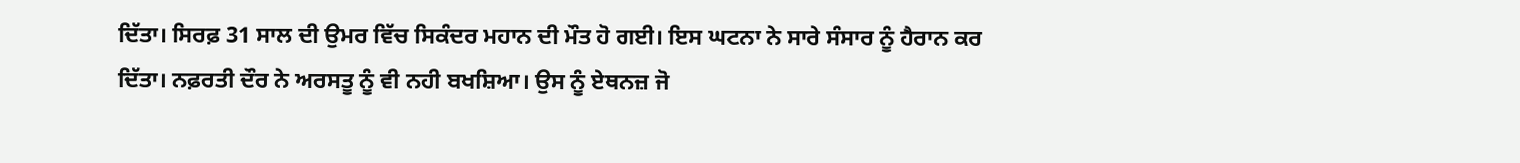ਦਿੱਤਾ। ਸਿਰਫ਼ 31 ਸਾਲ ਦੀ ਉਮਰ ਵਿੱਚ ਸਿਕੰਦਰ ਮਹਾਨ ਦੀ ਮੌਤ ਹੋ ਗਈ। ਇਸ ਘਟਨਾ ਨੇ ਸਾਰੇ ਸੰਸਾਰ ਨੂੰ ਹੈਰਾਨ ਕਰ ਦਿੱਤਾ। ਨਫ਼ਰਤੀ ਦੌਰ ਨੇ ਅਰਸਤੂ ਨੂੰ ਵੀ ਨਹੀ ਬਖਸ਼ਿਆ। ਉਸ ਨੂੰ ਏਥਨਜ਼ ਜੋ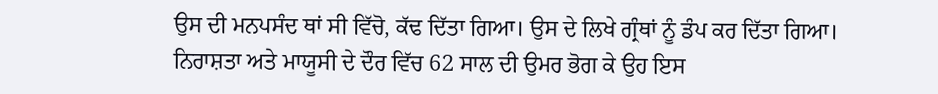ਉਸ ਦੀ ਮਨਪਸੰਦ ਥਾਂ ਸੀ ਵਿੱਚੋ, ਕੱਢ ਦਿੱਤਾ ਗਿਆ। ਉਸ ਦੇ ਲਿਖੇ ਗ੍ਰੰਥਾਂ ਨੂੰ ਡੰਪ ਕਰ ਦਿੱਤਾ ਗਿਆ। ਨਿਰਾਸ਼ਤਾ ਅਤੇ ਮਾਯੂਸੀ ਦੇ ਦੌਰ ਵਿੱਚ 62 ਸਾਲ ਦੀ ਉਮਰ ਭੋਗ ਕੇ ਉਹ ਇਸ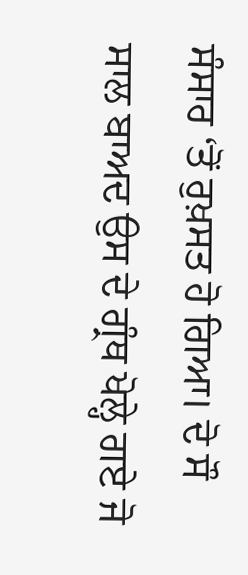ਸੰਸਾਰ ‘ਤੋਂ ਰੁਖ਼ਸਤ ਹੋ ਗਿਆ। ਦੋ ਸੌ ਸਾਲ ਬਾਅਦ ਉਸ ਦੇ ਗ੍ਰੰਥ ਖੋਲ੍ਹੇ ਗਏ ਜੋ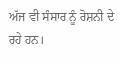ਅੱਜ ਵੀ ਸੰਸਾਰ ਨੂੰ ਰੋਸ਼ਨੀ ਦੇ ਰਹੇ ਹਨ।